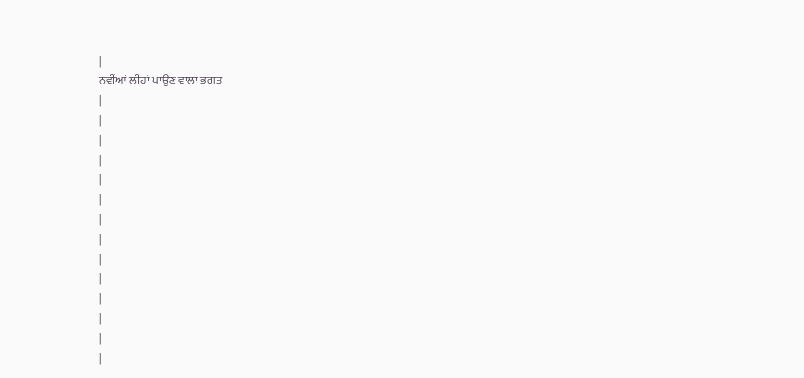|
ਨਵੀਂਆਂ ਲੀਹਾਂ ਪਾਉਣ ਵਾਲਾ ਭਗਤ
|
|
|
|
|
|
|
|
|
|
|
|
|
|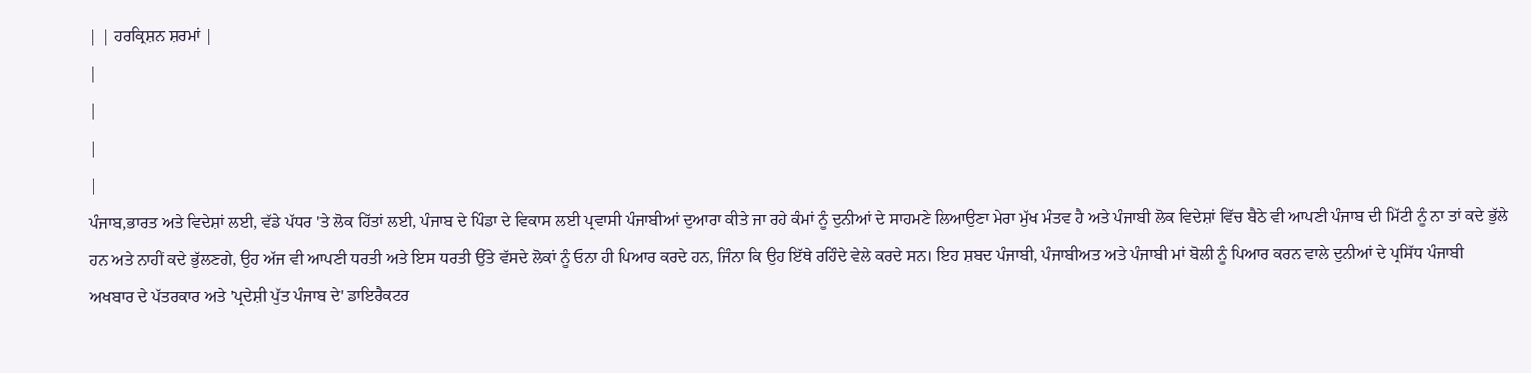| | ਹਰਕ੍ਰਿਸ਼ਨ ਸ਼ਰਮਾਂ |
|
|
|
|
ਪੰਜਾਬ,ਭਾਰਤ ਅਤੇ ਵਿਦੇਸ਼ਾਂ ਲਈ, ਵੱਡੇ ਪੱਧਰ 'ਤੇ ਲੋਕ ਹਿੱਤਾਂ ਲਈ, ਪੰਜਾਬ ਦੇ ਪਿੰਡਾ ਦੇ ਵਿਕਾਸ ਲਈ ਪ੍ਰਵਾਸੀ ਪੰਜਾਬੀਆਂ ਦੁਆਰਾ ਕੀਤੇ ਜਾ ਰਹੇ ਕੰਮਾਂ ਨੂੰ ਦੁਨੀਆਂ ਦੇ ਸਾਹਮਣੇ ਲਿਆਉਣਾ ਮੇਰਾ ਮੁੱਖ ਮੰਤਵ ਹੈ ਅਤੇ ਪੰਜਾਬੀ ਲੋਕ ਵਿਦੇਸ਼ਾਂ ਵਿੱਚ ਬੈਠੇ ਵੀ ਆਪਣੀ ਪੰਜਾਬ ਦੀ ਮਿੱਟੀ ਨੂੰ ਨਾ ਤਾਂ ਕਦੇ ਭੁੱਲੇ ਹਨ ਅਤੇ ਨਾਹੀਂ ਕਦੇ ਭੁੱਲਣਗੇ, ਉਹ ਅੱਜ ਵੀ ਆਪਣੀ ਧਰਤੀ ਅਤੇ ਇਸ ਧਰਤੀ ਉੱਤੇ ਵੱਸਦੇ ਲੋਕਾਂ ਨੂੰ ਓਨਾ ਹੀ ਪਿਆਰ ਕਰਦੇ ਹਨ, ਜਿੰਨਾ ਕਿ ਉਹ ਇੱਥੇ ਰਹਿੰਦੇ ਵੇਲੇ ਕਰਦੇ ਸਨ। ਇਹ ਸ਼ਬਦ ਪੰਜਾਬੀ, ਪੰਜਾਬੀਅਤ ਅਤੇ ਪੰਜਾਬੀ ਮਾਂ ਬੋਲੀ ਨੂੰ ਪਿਆਰ ਕਰਨ ਵਾਲੇ ਦੁਨੀਆਂ ਦੇ ਪ੍ਰਸਿੱਧ ਪੰਜਾਬੀ ਅਖਬਾਰ ਦੇ ਪੱਤਰਕਾਰ ਅਤੇ 'ਪ੍ਰਦੇਸ਼ੀ ਪੁੱਤ ਪੰਜਾਬ ਦੇ' ਡਾਇਰੈਕਟਰ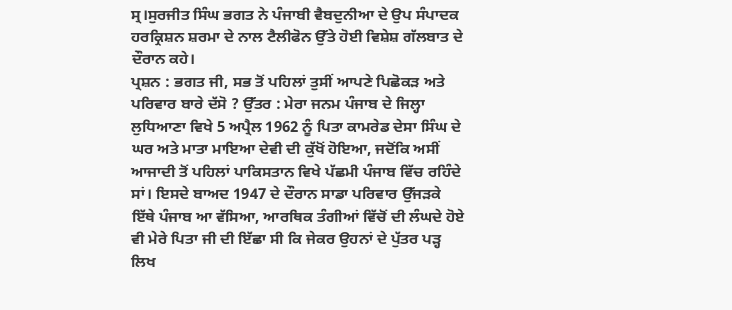ਸ੍ਰ।ਸੁਰਜੀਤ ਸਿੰਘ ਭਗਤ ਨੇ ਪੰਜਾਬੀ ਵੈਬਦੁਨੀਆ ਦੇ ਉਪ ਸੰਪਾਦਕ ਹਰਕ੍ਰਿਸ਼ਨ ਸ਼ਰਮਾ ਦੇ ਨਾਲ ਟੈਲੀਫੋਨ ਉੱਤੇ ਹੋਈ ਵਿਸ਼ੇਸ਼ ਗੱਲਬਾਤ ਦੇ ਦੌਰਾਨ ਕਹੇ।
ਪ੍ਰਸ਼ਨ : ਭਗਤ ਜੀ, ਸਭ ਤੋਂ ਪਹਿਲਾਂ ਤੁਸੀਂ ਆਪਣੇ ਪਿਛੋਕੜ ਅਤੇ ਪਰਿਵਾਰ ਬਾਰੇ ਦੱਸੋ ? ਉੱਤਰ : ਮੇਰਾ ਜਨਮ ਪੰਜਾਬ ਦੇ ਜਿਲ੍ਹਾ ਲੁਧਿਆਣਾ ਵਿਖੇ 5 ਅਪ੍ਰੈਲ 1962 ਨੂੰ ਪਿਤਾ ਕਾਮਰੇਡ ਦੇਸਾ ਸਿੰਘ ਦੇ ਘਰ ਅਤੇ ਮਾਤਾ ਮਾਇਆ ਦੇਵੀ ਦੀ ਕੁੱਖੋਂ ਹੋਇਆ, ਜਦੋਂਕਿ ਅਸੀਂ ਆਜਾਦੀ ਤੋਂ ਪਹਿਲਾਂ ਪਾਕਿਸਤਾਨ ਵਿਖੇ ਪੱਛਮੀ ਪੰਜਾਬ ਵਿੱਚ ਰਹਿੰਦੇ ਸਾਂ। ਇਸਦੇ ਬਾਅਦ 1947 ਦੇ ਦੌਰਾਨ ਸਾਡਾ ਪਰਿਵਾਰ ਉੱਜੜਕੇ ਇੱਥੇ ਪੰਜਾਬ ਆ ਵੱਸਿਆ, ਆਰਥਿਕ ਤੰਗੀਆਂ ਵਿੱਚੋਂ ਦੀ ਲੰਘਦੇ ਹੋਏ ਵੀ ਮੇਰੇ ਪਿਤਾ ਜੀ ਦੀ ਇੱਛਾ ਸੀ ਕਿ ਜੇਕਰ ਉਹਨਾਂ ਦੇ ਪੁੱਤਰ ਪੜ੍ਹ ਲਿਖ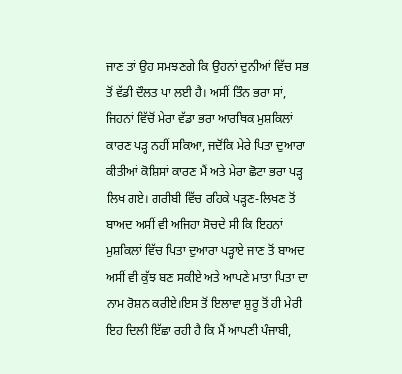ਜਾਣ ਤਾਂ ਉਹ ਸਮਝਣਗੇ ਕਿ ਉਹਨਾਂ ਦੁਨੀਆਂ ਵਿੱਚ ਸਭ ਤੋਂ ਵੱਡੀ ਦੌਲਤ ਪਾ ਲਈ ਹੈ। ਅਸੀਂ ਤਿੰਨ ਭਰਾ ਸਾਂ, ਜਿਹਨਾਂ ਵਿੱਚੋਂ ਮੇਰਾ ਵੱਡਾ ਭਰਾ ਆਰਥਿਕ ਮੁਸ਼ਕਿਲਾਂ ਕਾਰਣ ਪੜ੍ਹ ਨਹੀਂ ਸਕਿਆ, ਜਦੋਂਕਿ ਮੇਰੇ ਪਿਤਾ ਦੁਆਰਾ ਕੀਤੀਆਂ ਕੋਸ਼ਿਸਾਂ ਕਾਰਣ ਮੈਂ ਅਤੇ ਮੇਰਾ ਛੋਟਾ ਭਰਾ ਪੜ੍ਹ ਲਿਖ ਗਏ। ਗਰੀਬੀ ਵਿੱਚ ਰਹਿਕੇ ਪੜ੍ਹਣ-ਲਿਖਣ ਤੋਂ ਬਾਅਦ ਅਸੀਂ ਵੀ ਅਜਿਹਾ ਸੋਚਦੇ ਸੀ ਕਿ ਇਹਨਾਂ ਮੁਸ਼ਕਿਲਾਂ ਵਿੱਚ ਪਿਤਾ ਦੁਆਰਾ ਪੜ੍ਹਾਏ ਜਾਣ ਤੋਂ ਬਾਅਦ ਅਸੀਂ ਵੀ ਕੁੱਝ ਬਣ ਸਕੀਏ ਅਤੇ ਆਪਣੇ ਮਾਤਾ ਪਿਤਾ ਦਾ ਨਾਮ ਰੋਸ਼ਨ ਕਰੀਏ।ਇਸ ਤੋਂ ਇਲਾਵਾ ਸ਼ੁਰੂ ਤੋਂ ਹੀ ਮੇਰੀ ਇਹ ਦਿਲੀ ਇੱਛਾ ਰਹੀ ਹੈ ਕਿ ਮੈਂ ਆਪਣੀ ਪੰਜਾਬੀ,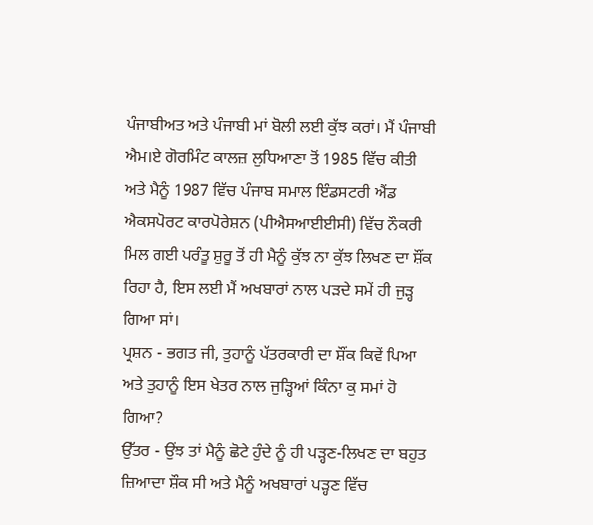ਪੰਜਾਬੀਅਤ ਅਤੇ ਪੰਜਾਬੀ ਮਾਂ ਬੋਲੀ ਲਈ ਕੁੱਝ ਕਰਾਂ। ਮੈਂ ਪੰਜਾਬੀ ਐਮ।ਏ ਗੋਰਮਿੰਟ ਕਾਲਜ਼ ਲੁਧਿਆਣਾ ਤੋਂ 1985 ਵਿੱਚ ਕੀਤੀ ਅਤੇ ਮੈਨੂੰ 1987 ਵਿੱਚ ਪੰਜਾਬ ਸਮਾਲ ਇੰਡਸਟਰੀ ਐਂਡ ਐਕਸਪੋਰਟ ਕਾਰਪੋਰੇਸ਼ਨ (ਪੀਐਸਆਈਈਸੀ) ਵਿੱਚ ਨੌਕਰੀ ਮਿਲ ਗਈ ਪਰੰਤੂ ਸ਼ੁਰੂ ਤੋਂ ਹੀ ਮੈਨੂੰ ਕੁੱਝ ਨਾ ਕੁੱਝ ਲਿਖਣ ਦਾ ਸ਼ੌਂਕ ਰਿਹਾ ਹੈ, ਇਸ ਲਈ ਮੈਂ ਅਖਬਾਰਾਂ ਨਾਲ ਪੜਦੇ ਸਮੇਂ ਹੀ ਜੁੜ੍ਹ ਗਿਆ ਸਾਂ।
ਪ੍ਰਸ਼ਨ - ਭਗਤ ਜੀ, ਤੁਹਾਨੂੰ ਪੱਤਰਕਾਰੀ ਦਾ ਸ਼ੌਂਕ ਕਿਵੇਂ ਪਿਆ ਅਤੇ ਤੁਹਾਨੂੰ ਇਸ ਖੇਤਰ ਨਾਲ ਜੁੜ੍ਹਿਆਂ ਕਿੰਨਾ ਕੁ ਸਮਾਂ ਹੋ ਗਿਆ?
ਉੱਤਰ - ਉਂਝ ਤਾਂ ਮੈਨੂੰ ਛੋਟੇ ਹੁੰਦੇ ਨੂੰ ਹੀ ਪੜ੍ਹਣ-ਲਿਖਣ ਦਾ ਬਹੁਤ ਜ਼ਿਆਦਾ ਸ਼ੌਕ ਸੀ ਅਤੇ ਮੈਨੂੰ ਅਖਬਾਰਾਂ ਪੜ੍ਹਣ ਵਿੱਚ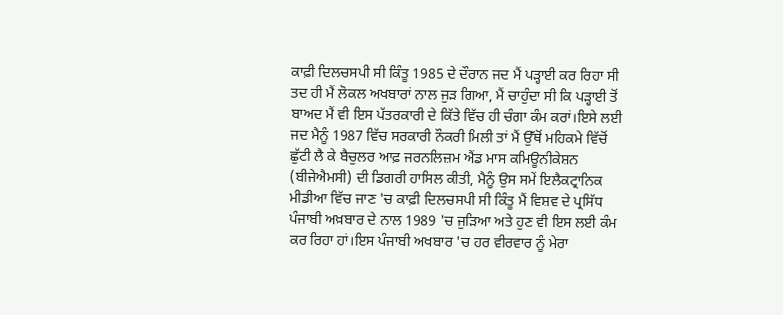ਕਾਫ਼ੀ ਦਿਲਚਸਪੀ ਸੀ ਕਿੰਤੂ 1985 ਦੇ ਦੌਰਾਨ ਜਦ ਮੈਂ ਪੜ੍ਹਾਈ ਕਰ ਰਿਹਾ ਸੀ ਤਦ ਹੀ ਮੈਂ ਲੋਕਲ ਅਖਬਾਰਾਂ ਨਾਲ ਜੁੜ ਗਿਆ, ਮੈਂ ਚਾਹੁੰਦਾ ਸੀ ਕਿ ਪੜ੍ਹਾਈ ਤੋਂ ਬਾਅਦ ਮੈਂ ਵੀ ਇਸ ਪੱਤਰਕਾਰੀ ਦੇ ਕਿੱਤੇ ਵਿੱਚ ਹੀ ਚੰਗਾ ਕੰਮ ਕਰਾਂ।ਇਸੇ ਲਈ ਜਦ ਮੈਨੂੰ 1987 ਵਿੱਚ ਸਰਕਾਰੀ ਨੌਕਰੀ ਮਿਲੀ ਤਾਂ ਮੈਂ ਉੱਥੋਂ ਮਹਿਕਮੇ ਵਿੱਚੋਂ ਛੁੱਟੀ ਲੈ ਕੇ ਬੈਚੁਲਰ ਆਫ਼ ਜਰਨਲਿਜ਼ਮ ਐਂਡ ਮਾਸ ਕਮਿਊਨੀਕੇਸ਼ਨ (ਬੀਜੇਐਮਸੀ) ਦੀ ਡਿਗਰੀ ਹਾਸਿਲ ਕੀਤੀ, ਮੈਨੂੰ ਉਸ ਸਮੇਂ ਇਲੈਕਟ੍ਰਾਨਿਕ ਮੀਡੀਆ ਵਿੱਚ ਜਾਣ 'ਚ ਕਾਫ਼ੀ ਦਿਲਚਸਪੀ ਸੀ ਕਿੰਤੂ ਮੈਂ ਵਿਸ਼ਵ ਦੇ ਪ੍ਰਸਿੱਧ ਪੰਜਾਬੀ ਅਖ਼ਬਾਰ ਦੇ ਨਾਲ 1989 'ਚ ਜੁੜਿਆ ਅਤੇ ਹੁਣ ਵੀ ਇਸ ਲਈ ਕੰਮ ਕਰ ਰਿਹਾ ਹਾਂ।ਇਸ ਪੰਜਾਬੀ ਅਖਬਾਰ 'ਚ ਹਰ ਵੀਰਵਾਰ ਨੂੰ ਮੇਰਾ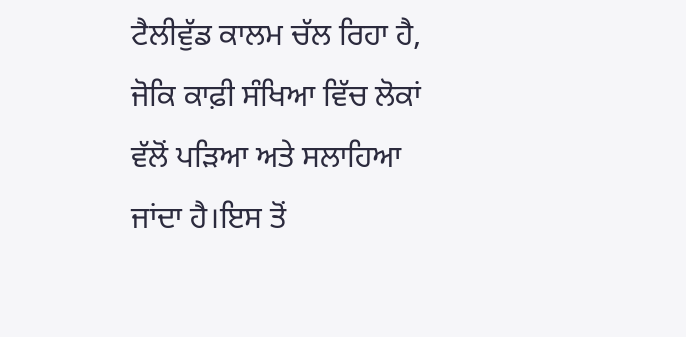ਟੈਲੀਵੁੱਡ ਕਾਲਮ ਚੱਲ ਰਿਹਾ ਹੈ, ਜੋਕਿ ਕਾਫ਼ੀ ਸੰਖਿਆ ਵਿੱਚ ਲੋਕਾਂ ਵੱਲੋਂ ਪੜਿਆ ਅਤੇ ਸਲਾਹਿਆ ਜਾਂਦਾ ਹੈ।ਇਸ ਤੋਂ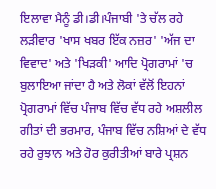ਇਲਾਵਾ ਮੈਨੂੰ ਡੀ।ਡੀ।ਪੰਜਾਬੀ 'ਤੇ ਚੱਲ ਰਹੇ ਲੜੀਵਾਰ 'ਖਾਸ ਖਬਰ ਇੱਕ ਨਜ਼ਰ' 'ਅੱਜ ਦਾ ਵਿਵਾਦ' ਅਤੇ 'ਖਿੜਕੀ' ਆਦਿ ਪ੍ਰੋਗਰਾਮਾਂ 'ਚ ਬੁਲਾਇਆ ਜਾਂਦਾ ਹੈ ਅਤੇ ਲੋਕਾਂ ਵੱਲੋਂ ਇਹਨਾਂ ਪ੍ਰੋਗਰਾਮਾਂ ਵਿੱਚ ਪੰਜਾਬ ਵਿੱਚ ਵੱਧ ਰਹੇ ਅਸ਼ਲੀਲ ਗੀਤਾਂ ਦੀ ਭਰਮਾਰ, ਪੰਜਾਬ ਵਿੱਚ ਨਸ਼ਿਆਂ ਦੇ ਵੱਧ ਰਹੇ ਰੁਝਾਨ ਅਤੇ ਹੋਰ ਕੁਰੀਤੀਆਂ ਬਾਰੇ ਪ੍ਰਸ਼ਨ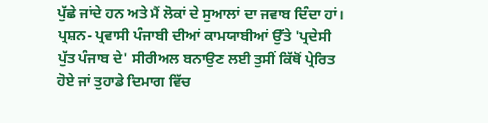ਪੁੱਛੇ ਜਾਂਦੇ ਹਨ ਅਤੇ ਮੈਂ ਲੋਕਾਂ ਦੇ ਸੁਆਲਾਂ ਦਾ ਜਵਾਬ ਦਿੰਦਾ ਹਾਂ।
ਪ੍ਰਸ਼ਨ- ਪ੍ਰਵਾਸੀ ਪੰਜਾਬੀ ਦੀਆਂ ਕਾਮਯਾਬੀਆਂ ਉੱਤੇ 'ਪ੍ਰਦੇਸੀ ਪੁੱਤ ਪੰਜਾਬ ਦੇ' ਸੀਰੀਅਲ ਬਨਾਉਣ ਲਈ ਤੁਸੀਂ ਕਿੱਥੋਂ ਪ੍ਰੇਰਿਤ ਹੋਏ ਜਾਂ ਤੁਹਾਡੇ ਦਿਮਾਗ ਵਿੱਚ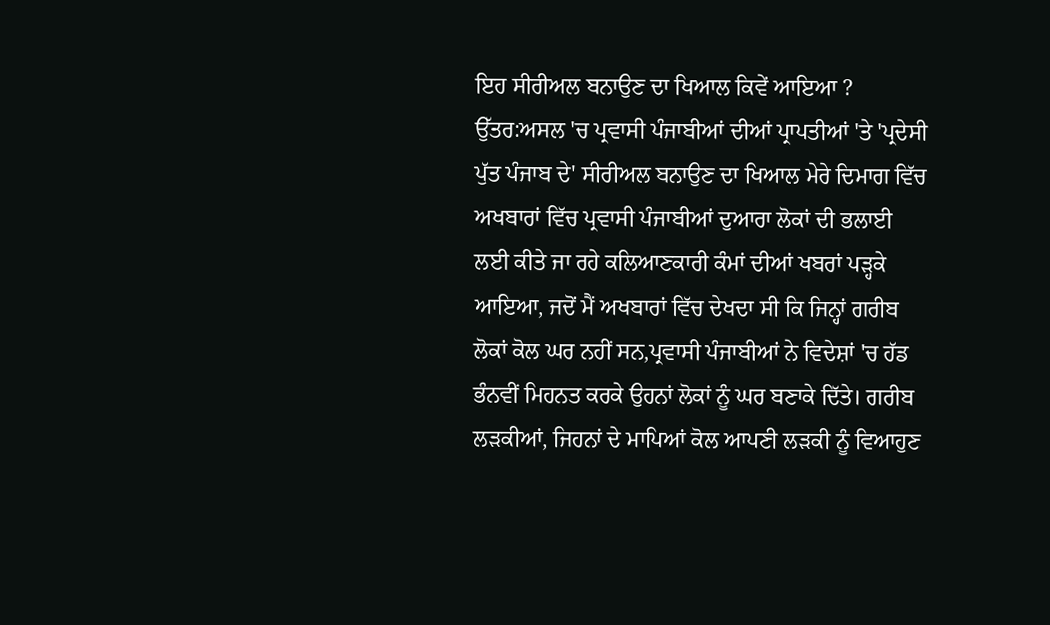ਇਹ ਸੀਰੀਅਲ ਬਨਾਉਣ ਦਾ ਖਿਆਲ ਕਿਵੇਂ ਆਇਆ ?
ਉੱਤਰ:ਅਸਲ 'ਚ ਪ੍ਰਵਾਸੀ ਪੰਜਾਬੀਆਂ ਦੀਆਂ ਪ੍ਰਾਪਤੀਆਂ 'ਤੇ 'ਪ੍ਰਦੇਸੀ ਪੁੱਤ ਪੰਜਾਬ ਦੇ' ਸੀਰੀਅਲ ਬਨਾਉਣ ਦਾ ਖਿਆਲ ਮੇਰੇ ਦਿਮਾਗ ਵਿੱਚ ਅਖਬਾਰਾਂ ਵਿੱਚ ਪ੍ਰਵਾਸੀ ਪੰਜਾਬੀਆਂ ਦੁਆਰਾ ਲੋਕਾਂ ਦੀ ਭਲਾਈ ਲਈ ਕੀਤੇ ਜਾ ਰਹੇ ਕਲਿਆਣਕਾਰੀ ਕੰਮਾਂ ਦੀਆਂ ਖਬਰਾਂ ਪੜ੍ਹਕੇ ਆਇਆ, ਜਦੋਂ ਮੈਂ ਅਖਬਾਰਾਂ ਵਿੱਚ ਦੇਖਦਾ ਸੀ ਕਿ ਜਿਨ੍ਹਾਂ ਗਰੀਬ ਲੋਕਾਂ ਕੋਲ ਘਰ ਨਹੀਂ ਸਨ,ਪ੍ਰਵਾਸੀ ਪੰਜਾਬੀਆਂ ਨੇ ਵਿਦੇਸ਼ਾਂ 'ਚ ਹੱਡ ਭੰਨਵੀਂ ਮਿਹਨਤ ਕਰਕੇ ਉਹਨਾਂ ਲੋਕਾਂ ਨੂੰ ਘਰ ਬਣਾਕੇ ਦਿੱਤੇ। ਗਰੀਬ ਲੜਕੀਆਂ, ਜਿਹਨਾਂ ਦੇ ਮਾਪਿਆਂ ਕੋਲ ਆਪਣੀ ਲੜਕੀ ਨੂੰ ਵਿਆਹੁਣ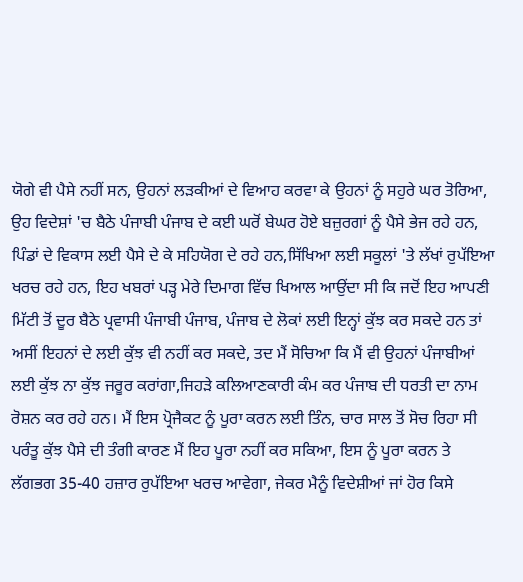ਯੋਗੇ ਵੀ ਪੈਸੇ ਨਹੀਂ ਸਨ, ਉਹਨਾਂ ਲੜਕੀਆਂ ਦੇ ਵਿਆਹ ਕਰਵਾ ਕੇ ਉਹਨਾਂ ਨੂੰ ਸਹੁਰੇ ਘਰ ਤੋਰਿਆ, ਉਹ ਵਿਦੇਸ਼ਾਂ 'ਚ ਬੈਠੇ ਪੰਜਾਬੀ ਪੰਜਾਬ ਦੇ ਕਈ ਘਰੋਂ ਬੇਘਰ ਹੋਏ ਬਜ਼ੁਰਗਾਂ ਨੂੰ ਪੈਸੇ ਭੇਜ ਰਹੇ ਹਨ, ਪਿੰਡਾਂ ਦੇ ਵਿਕਾਸ ਲਈ ਪੈਸੇ ਦੇ ਕੇ ਸਹਿਯੋਗ ਦੇ ਰਹੇ ਹਨ,ਸਿੱਖਿਆ ਲਈ ਸਕੂਲਾਂ 'ਤੇ ਲੱਖਾਂ ਰੁਪੱਇਆ ਖਰਚ ਰਹੇ ਹਨ, ਇਹ ਖਬਰਾਂ ਪੜ੍ਹ ਮੇਰੇ ਦਿਮਾਗ ਵਿੱਚ ਖਿਆਲ ਆਉਂਦਾ ਸੀ ਕਿ ਜਦੋਂ ਇਹ ਆਪਣੀ ਮਿੱਟੀ ਤੋਂ ਦੂਰ ਬੈਠੇ ਪ੍ਰਵਾਸੀ ਪੰਜਾਬੀ ਪੰਜਾਬ, ਪੰਜਾਬ ਦੇ ਲੋਕਾਂ ਲਈ ਇਨ੍ਹਾਂ ਕੁੱਝ ਕਰ ਸਕਦੇ ਹਨ ਤਾਂ ਅਸੀਂ ਇਹਨਾਂ ਦੇ ਲਈ ਕੁੱਝ ਵੀ ਨਹੀਂ ਕਰ ਸਕਦੇ, ਤਦ ਮੈਂ ਸੋਚਿਆ ਕਿ ਮੈਂ ਵੀ ਉਹਨਾਂ ਪੰਜਾਬੀਆਂ ਲਈ ਕੁੱਝ ਨਾ ਕੁੱਝ ਜਰੂਰ ਕਰਾਂਗਾ,ਜਿਹੜੇ ਕਲਿਆਣਕਾਰੀ ਕੰਮ ਕਰ ਪੰਜਾਬ ਦੀ ਧਰਤੀ ਦਾ ਨਾਮ ਰੋਸ਼ਨ ਕਰ ਰਹੇ ਹਨ। ਮੈਂ ਇਸ ਪ੍ਰੋਜੈਕਟ ਨੂੰ ਪੂਰਾ ਕਰਨ ਲਈ ਤਿੰਨ, ਚਾਰ ਸਾਲ ਤੋਂ ਸੋਚ ਰਿਹਾ ਸੀ ਪਰੰਤੂ ਕੁੱਝ ਪੈਸੇ ਦੀ ਤੰਗੀ ਕਾਰਣ ਮੈਂ ਇਹ ਪੂਰਾ ਨਹੀਂ ਕਰ ਸਕਿਆ, ਇਸ ਨੂੰ ਪੂਰਾ ਕਰਨ ਤੇ ਲੱਗਭਗ 35-40 ਹਜ਼ਾਰ ਰੁਪੱਇਆ ਖਰਚ ਆਵੇਗਾ, ਜੇਕਰ ਮੈਨੂੰ ਵਿਦੇਸ਼ੀਆਂ ਜਾਂ ਹੋਰ ਕਿਸੇ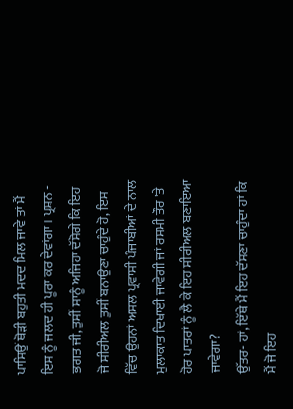ਪਾਸਿਉਂ ਥੋੜੀ ਬਹੁਤੀ ਮਦਦ ਮਿਲ ਜਾਵੇ ਤਾਂ ਮੈਂ ਇਸ ਨੂੰ ਜਲਦ ਹੀ ਪੂਰਾ ਕਰ ਦੇਵਾਂਗਾ। ਪ੍ਰਸ਼ਨ - ਭਗਤ ਜੀ, ਤੁਸੀਂ ਸਾਨੂੰ ਅਜਿਹਾ ਦੱਸੋਗੇ ਕਿ ਇਹ ਜੋ ਸੀਰੀਅਲ ਤੁਸੀਂ ਬਨਾਉਣਾ ਚਾਹੁੰਦੇ ਹੋ, ਇਸ ਵਿੱਚ ਉਹਨਾਂ ਅਸਲ ਪ੍ਰਵਾਸੀ ਪੰਜਾਬੀਆਂ ਦੇ ਨਾਲ ਮੁਲਾਕਾਤ ਦਿਖਾਈ ਜਾਵੇਗੀ ਜਾਂ ਰਸਮੀ ਤੌਰ 'ਤੇ ਹੋਰ ਪਾਤਰਾਂ ਨੂੰ ਲੈ ਕੇ ਇਹ ਸੀਰੀਅਲ ਬਣਾਇਆ ਜਾਵੇਗਾ?
ਉੱਤਰ- ਹਾਂ, ਇੱਥੇ ਮੈਂ ਇਹ ਦੱਸਣਾ ਚਾਹੁੰਦਾ ਹਾਂ ਕਿ ਮੈਂ ਜੋ ਇਹ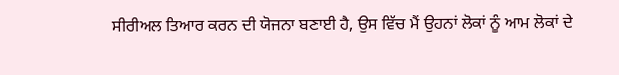ਸੀਰੀਅਲ ਤਿਆਰ ਕਰਨ ਦੀ ਯੋਜਨਾ ਬਣਾਈ ਹੈ, ਉਸ ਵਿੱਚ ਮੈਂ ਉਹਨਾਂ ਲੋਕਾਂ ਨੂੰ ਆਮ ਲੋਕਾਂ ਦੇ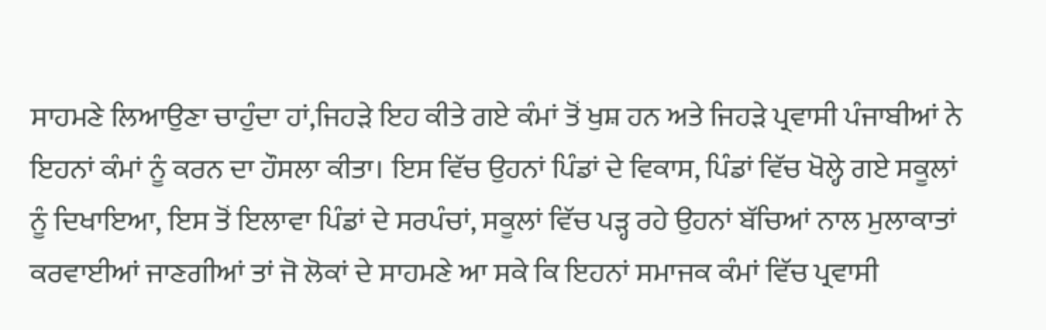ਸਾਹਮਣੇ ਲਿਆਉਣਾ ਚਾਹੁੰਦਾ ਹਾਂ,ਜਿਹੜੇ ਇਹ ਕੀਤੇ ਗਏ ਕੰਮਾਂ ਤੋਂ ਖੁਸ਼ ਹਨ ਅਤੇ ਜਿਹੜੇ ਪ੍ਰਵਾਸੀ ਪੰਜਾਬੀਆਂ ਨੇ ਇਹਨਾਂ ਕੰਮਾਂ ਨੂੰ ਕਰਨ ਦਾ ਹੌਸਲਾ ਕੀਤਾ। ਇਸ ਵਿੱਚ ਉਹਨਾਂ ਪਿੰਡਾਂ ਦੇ ਵਿਕਾਸ, ਪਿੰਡਾਂ ਵਿੱਚ ਖੋਲ੍ਹੇ ਗਏ ਸਕੂਲਾਂ ਨੂੰ ਦਿਖਾਇਆ, ਇਸ ਤੋਂ ਇਲਾਵਾ ਪਿੰਡਾਂ ਦੇ ਸਰਪੰਚਾਂ, ਸਕੂਲਾਂ ਵਿੱਚ ਪੜ੍ਹ ਰਹੇ ਉਹਨਾਂ ਬੱਚਿਆਂ ਨਾਲ ਮੁਲਾਕਾਤਾਂ ਕਰਵਾਈਆਂ ਜਾਣਗੀਆਂ ਤਾਂ ਜੋ ਲੋਕਾਂ ਦੇ ਸਾਹਮਣੇ ਆ ਸਕੇ ਕਿ ਇਹਨਾਂ ਸਮਾਜਕ ਕੰਮਾਂ ਵਿੱਚ ਪ੍ਰਵਾਸੀ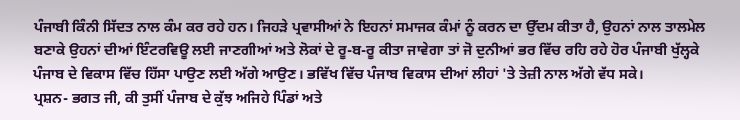ਪੰਜਾਬੀ ਕਿੰਨੀ ਸਿੱਦਤ ਨਾਲ ਕੰਮ ਕਰ ਰਹੇ ਹਨ। ਜਿਹੜੇ ਪ੍ਰਵਾਸੀਆਂ ਨੇ ਇਹਨਾਂ ਸਮਾਜਕ ਕੰਮਾਂ ਨੂੰ ਕਰਨ ਦਾ ਉੱਦਮ ਕੀਤਾ ਹੈ, ਉਹਨਾਂ ਨਾਲ ਤਾਲਮੇਲ ਬਣਾਕੇ ਉਹਨਾਂ ਦੀਆਂ ਇੰਟਰਵਿਊ ਲਈ ਜਾਣਗੀਆਂ ਅਤੇ ਲੋਕਾਂ ਦੇ ਰੂ-ਬ-ਰੂ ਕੀਤਾ ਜਾਵੇਗਾ ਤਾਂ ਜੋ ਦੁਨੀਆਂ ਭਰ ਵਿੱਚ ਰਹਿ ਰਹੇ ਹੋਰ ਪੰਜਾਬੀ ਖੁੱਲ੍ਹਕੇ ਪੰਜਾਬ ਦੇ ਵਿਕਾਸ ਵਿੱਚ ਹਿੱਸਾ ਪਾਉਣ ਲਈ ਅੱਗੇ ਆਉਣ। ਭਵਿੱਖ ਵਿੱਚ ਪੰਜਾਬ ਵਿਕਾਸ ਦੀਆਂ ਲੀਹਾਂ 'ਤੇ ਤੇਜ਼ੀ ਨਾਲ ਅੱਗੇ ਵੱਧ ਸਕੇ।
ਪ੍ਰਸ਼ਨ- ਭਗਤ ਜੀ, ਕੀ ਤੁਸੀਂ ਪੰਜਾਬ ਦੇ ਕੁੱਝ ਅਜਿਹੇ ਪਿੰਡਾਂ ਅਤੇ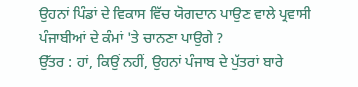ਉਹਨਾਂ ਪਿੰਡਾਂ ਦੇ ਵਿਕਾਸ ਵਿੱਚ ਯੋਗਦਾਨ ਪਾਉਣ ਵਾਲੇ ਪ੍ਰਵਾਸੀ ਪੰਜਾਬੀਆਂ ਦੇ ਕੰਮਾਂ 'ਤੇ ਚਾਨਣਾ ਪਾਉਗੇ ?
ਉੱਤਰ : ਹਾਂ, ਕਿਉਂ ਨਹੀਂ, ਉਹਨਾਂ ਪੰਜਾਬ ਦੇ ਪੁੱਤਰਾਂ ਬਾਰੇ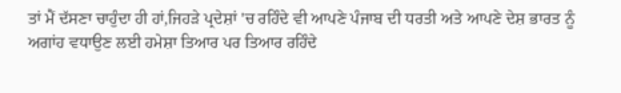ਤਾਂ ਮੈਂ ਦੱਸਣਾ ਚਾਹੁੰਦਾ ਹੀ ਹਾਂ,ਜਿਹੜੇ ਪ੍ਰਦੇਸ਼ਾਂ 'ਚ ਰਹਿੰਦੇ ਵੀ ਆਪਣੇ ਪੰਜਾਬ ਦੀ ਧਰਤੀ ਅਤੇ ਆਪਣੇ ਦੇਸ਼ ਭਾਰਤ ਨੂੰ ਅਗਾਂਹ ਵਧਾਉਣ ਲਈ ਹਮੇਸ਼ਾ ਤਿਆਰ ਪਰ ਤਿਆਰ ਰਹਿੰਦੇ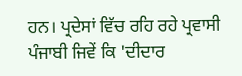ਹਨ। ਪ੍ਰਦੇਸਾਂ ਵਿੱਚ ਰਹਿ ਰਹੇ ਪ੍ਰਵਾਸੀ ਪੰਜਾਬੀ ਜਿਵੇਂ ਕਿ 'ਦੀਦਾਰ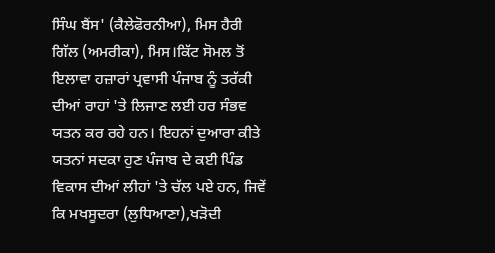ਸਿੰਘ ਬੈਂਸ' (ਕੈਲੇਫੋਰਨੀਆ), ਮਿਸ ਹੈਰੀ ਗਿੱਲ (ਅਮਰੀਕਾ), ਮਿਸ।ਕਿੱਟ ਸੋਮਲ ਤੋਂ ਇਲਾਵਾ ਹਜ਼ਾਰਾਂ ਪ੍ਰਵਾਸੀ ਪੰਜਾਬ ਨੂੰ ਤਰੱਕੀ ਦੀਆਂ ਰਾਹਾਂ 'ਤੇ ਲਿਜਾਣ ਲਈ ਹਰ ਸੰਭਵ ਯਤਨ ਕਰ ਰਹੇ ਹਨ। ਇਹਨਾਂ ਦੁਆਰਾ ਕੀਤੇ ਯਤਨਾਂ ਸਦਕਾ ਹੁਣ ਪੰਜਾਬ ਦੇ ਕਈ ਪਿੰਡ ਵਿਕਾਸ ਦੀਆਂ ਲੀਹਾਂ 'ਤੇ ਚੱਲ ਪਏ ਹਨ, ਜਿਵੇਂ ਕਿ ਮਖਸੂਦਰਾ (ਲੁਧਿਆਣਾ),ਖੜੋਦੀ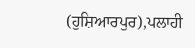(ਹੁਸ਼ਿਆਰਪੁਰ),ਪਲਾਹੀ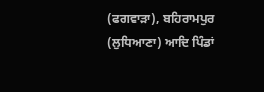(ਫਗਵਾੜਾ), ਬਹਿਰਾਮਪੁਰ (ਲੁਧਿਆਣਾ) ਆਦਿ ਪਿੰਡਾਂ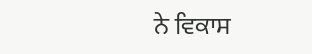ਨੇ ਵਿਕਾਸ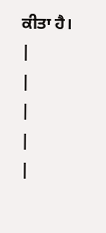ਕੀਤਾ ਹੈ।
|
|
|
|
|